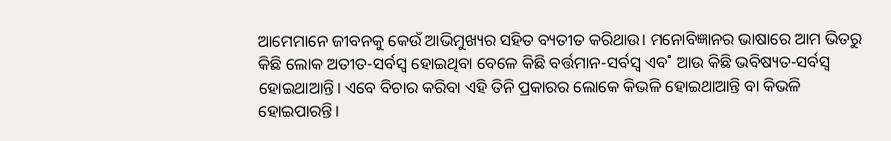ଆମେମାନେ ଜୀବନକୁ କେଉଁ ଆଭିମୁଖ୍ୟର ସହିତ ବ୍ୟତୀତ କରିଥାଉ। ମନୋବିଜ୍ଞାନର ଭାଷାରେ ଆମ ଭିତରୁ କିଛି ଲୋକ ଅତୀତ-ସର୍ବସ୍ବ ହୋଇଥିବା ବେଳେ କିଛି ବର୍ତ୍ତମାନ-ସର୍ବସ୍ବ ଏବ˚ ଆଉ କିଛି ଭବିଷ୍ୟତ-ସର୍ବସ୍ବ ହୋଇଥାଆନ୍ତି। ଏବେ ବିଚାର କରିବା ଏହି ତିନି ପ୍ରକାରର ଲୋକେ କିଭଳି ହୋଇଥାଆନ୍ତି ବା କିଭଳି ହୋଇପାରନ୍ତି।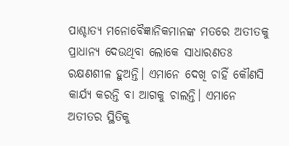ପାଶ୍ଚାତ୍ୟ ମନୋବୈଜ୍ଞାନିକମାନଙ୍କ ମତରେ ଅତୀତକୁ ପ୍ରାଧାନ୍ୟ ଦେଉଥିବା ଲୋକେ ସାଧାରଣତଃ ରକ୍ଷଣଶୀଳ ହୁଅନ୍ତି। ଏମାନେ ଦେଖି ଚାହିଁ କୌଣସି କାର୍ଯ୍ୟ କରନ୍ତି ବା ଆଗକୁ ଚାଲନ୍ତି। ଏମାନେ ଅତୀତର ସ୍ଥିତିକୁ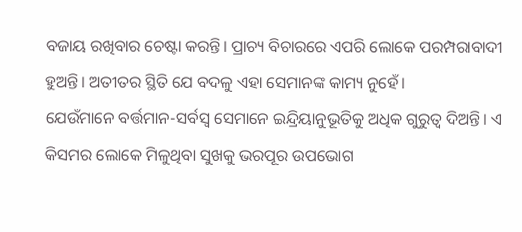ବଜାୟ ରଖିବାର ଚେଷ୍ଟା କରନ୍ତି। ପ୍ରାଚ୍ୟ ବିଚାରରେ ଏପରି ଲୋକେ ପରମ୍ପରାବାଦୀ ହୁଅନ୍ତି। ଅତୀତର ସ୍ଥିତି ଯେ ବଦଳୁ ଏହା ସେମାନଙ୍କ କାମ୍ୟ ନୁହେଁ।
ଯେଉଁମାନେ ବର୍ତ୍ତମାନ-ସର୍ବସ୍ବ ସେମାନେ ଇନ୍ଦ୍ରିୟାନୁଭୂତିକୁ ଅଧିକ ଗୁରୁତ୍ବ ଦିଅନ୍ତି। ଏ କିସମର ଲୋକେ ମିଳୁଥିବା ସୁଖକୁ ଭରପୂର ଉପଭୋଗ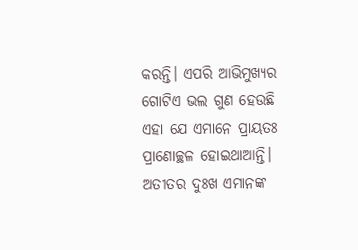କରନ୍ତି। ଏପରି ଆଭିମୁଖ୍ୟର ଗୋଟିଏ ଭଲ ଗୁଣ ହେଉଛି ଏହା ଯେ ଏମାନେ ପ୍ରାୟତଃ ପ୍ରାଣୋଚ୍ଛଳ ହୋଇଥାଆନ୍ତି। ଅତୀତର ଦୁଃଖ ଏମାନଙ୍କ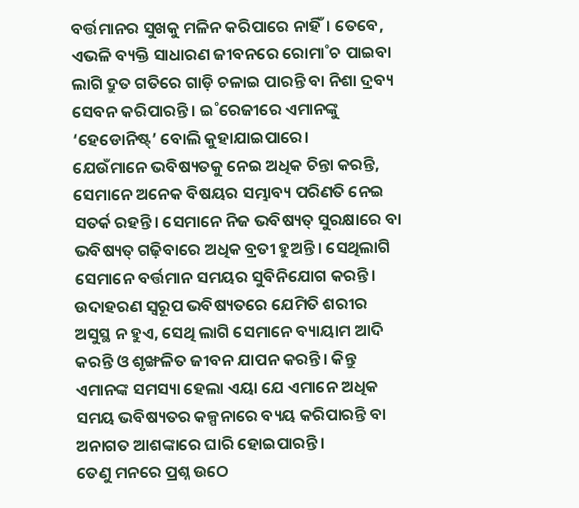ବର୍ତ୍ତମାନର ସୁଖକୁ ମଳିନ କରିପାରେ ନାହିଁ। ତେବେ, ଏଭଳି ବ୍ୟକ୍ତି ସାଧାରଣ ଜୀବନରେ ରୋମା˚ଚ ପାଇବା ଲାଗି ଦ୍ରୁତ ଗତିରେ ଗାଡ଼ି ଚଳାଇ ପାରନ୍ତି ବା ନିଶା ଦ୍ରବ୍ୟ ସେବନ କରିପାରନ୍ତି। ଇ˚ରେଜୀରେ ଏମାନଙ୍କୁ ‘ହେଡୋନିଷ୍ଟ୍’ ବୋଲି କୁହାଯାଇପାରେ।
ଯେଉଁମାନେ ଭବିଷ୍ୟତକୁ ନେଇ ଅଧିକ ଚିନ୍ତା କରନ୍ତି, ସେମାନେ ଅନେକ ବିଷୟର ସମ୍ଭାବ୍ୟ ପରିଣତି ନେଇ ସତର୍କ ରହନ୍ତି। ସେମାନେ ନିଜ ଭବିଷ୍ୟତ୍ ସୁରକ୍ଷାରେ ବା ଭବିଷ୍ୟତ୍ ଗଢ଼ିବାରେ ଅଧିକ ବ୍ରତୀ ହୁଅନ୍ତି। ସେଥିଲାଗି ସେମାନେ ବର୍ତ୍ତମାନ ସମୟର ସୁବିନିଯୋଗ କରନ୍ତି। ଉଦାହରଣ ସ୍ବରୂପ ଭବିଷ୍ୟତରେ ଯେମିତି ଶରୀର ଅସୁସ୍ଥ ନ ହୁଏ, ସେଥି ଲାଗି ସେମାନେ ବ୍ୟାୟାମ ଆଦି କରନ୍ତି ଓ ଶୃଙ୍ଖଳିତ ଜୀବନ ଯାପନ କରନ୍ତି। କିନ୍ତୁ ଏମାନଙ୍କ ସମସ୍ୟା ହେଲା ଏୟା ଯେ ଏମାନେ ଅଧିକ ସମୟ ଭବିଷ୍ୟତର କଳ୍ପନାରେ ବ୍ୟୟ କରିପାରନ୍ତି ବା ଅନାଗତ ଆଶଙ୍କାରେ ଘାରି ହୋଇପାରନ୍ତି।
ତେଣୁ ମନରେ ପ୍ରଶ୍ନ ଉଠେ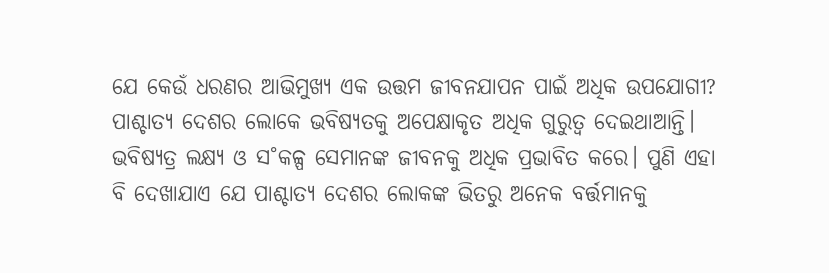ଯେ କେଉଁ ଧରଣର ଆଭିମୁଖ୍ୟ ଏକ ଉତ୍ତମ ଜୀବନଯାପନ ପାଇଁ ଅଧିକ ଉପଯୋଗୀ? ପାଶ୍ଚାତ୍ୟ ଦେଶର ଲୋକେ ଭବିଷ୍ୟତକୁ ଅପେକ୍ଷାକୃତ ଅଧିକ ଗୁରୁତ୍ବ ଦେଇଥାଆନ୍ତି। ଭବିଷ୍ୟତ୍ର ଲକ୍ଷ୍ୟ ଓ ସ˚କଳ୍ପ ସେମାନଙ୍କ ଜୀବନକୁ ଅଧିକ ପ୍ରଭାବିତ କରେ। ପୁଣି ଏହା ବି ଦେଖାଯାଏ ଯେ ପାଶ୍ଚାତ୍ୟ ଦେଶର ଲୋକଙ୍କ ଭିତରୁ ଅନେକ ବର୍ତ୍ତମାନକୁ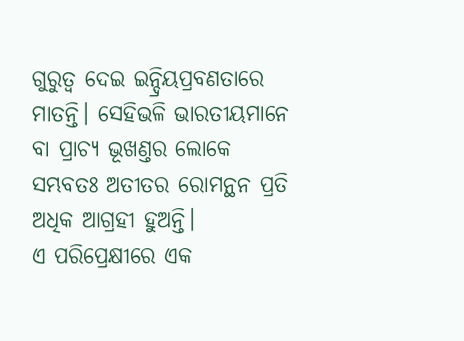ଗୁରୁତ୍ବ ଦେଇ ଇନ୍ଦ୍ରିୟପ୍ରବଣତାରେ ମାତନ୍ତି। ସେହିଭଳି ଭାରତୀୟମାନେ ବା ପ୍ରାଚ୍ୟ ଭୂଖଣ୍ତର ଲୋକେ ସମ୍ଭବତଃ ଅତୀତର ରୋମନ୍ଥନ ପ୍ରତି ଅଧିକ ଆଗ୍ରହୀ ହୁଅନ୍ତି।
ଏ ପରିପ୍ରେକ୍ଷୀରେ ଏକ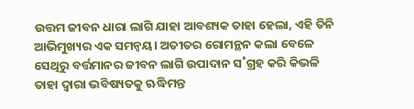ଉତ୍ତମ ଜୀବନ ଧାରା ଲାଗି ଯାହା ଆବଶ୍ୟକ ତାହା ହେଲା, ଏହି ତିନି ଆଭିମୁଖ୍ୟର ଏକ ସମନ୍ବୟ। ଅତୀତର ରୋମନ୍ଥନ କଲା ବେଳେ ସେଥିରୁ ବର୍ତ୍ତମାନର ଜୀବନ ଲାଗି ଉପାଦାନ ସ˚ଗ୍ରହ କରି କିଭଳି ତାହା ଦ୍ବାରା ଭବିଷ୍ୟତକୁ ଋଦ୍ଧିମନ୍ତ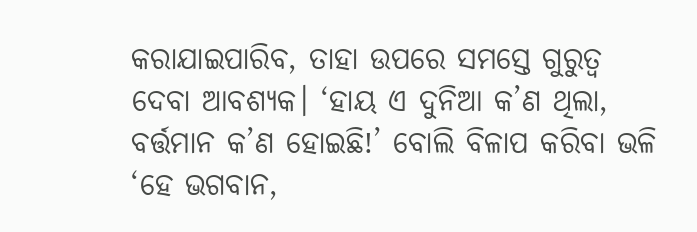କରାଯାଇପାରିବ, ତାହା ଉପରେ ସମସ୍ତେ ଗୁରୁତ୍ବ ଦେବା ଆବଶ୍ୟକ। ‘ହାୟ ଏ ଦୁନିଆ କ’ଣ ଥିଲା, ବର୍ତ୍ତମାନ କ’ଣ ହୋଇଛି!’ ବୋଲି ବିଳାପ କରିବା ଭଳି ‘ହେ ଭଗବାନ,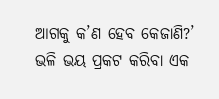ଆଗକୁ କ’ଣ ହେବ କେଜାଣି?’ ଭଳି ଭୟ ପ୍ରକଟ କରିବା ଏକ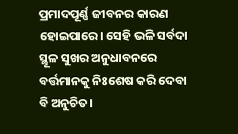ପ୍ରମାଦପୂର୍ଣ୍ଣ ଜୀବନର କାରଣ ହୋଇପାରେ। ସେହି ଭଳି ସର୍ବଦା ସ୍ଥୂଳ ସୁଖର ଅନୁଧାବନରେ ବର୍ତ୍ତମାନକୁ ନିଃଶେଷ କରି ଦେବା ବି ଅନୁଚିତ।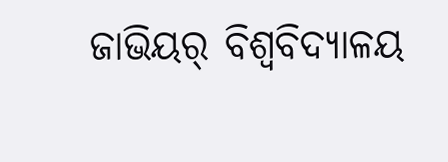ଜାଭିୟର୍ ବିଶ୍ବବିଦ୍ୟାଳୟ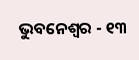ଭୁବନେଶ୍ବର - ୧୩